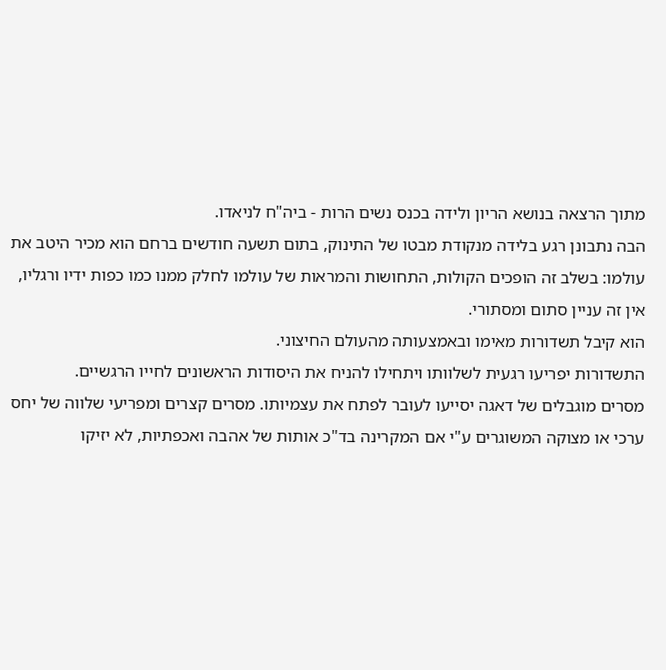מתוך הרצאה בנושא הריון ולידה בכנס נשים הרות - ביה"ח לניאדו.
הבה נתבונן רגע בלידה מנקודת מבטו של התינוק, בתום תשעה חודשים ברחם הוא מכיר היטב את עולמו: בשלב זה הופכים הקולות, התחושות והמראות של עולמו לחלק ממנו כמו כפות ידיו ורגליו, אין זה עניין סתום ומסתורי.
הוא קיבל תשדורות מאימו ובאמצעותה מהעולם החיצוני.
התשדורות יפריעו רגעית לשלוותו ויתחילו להניח את היסודות הראשונים לחייו הרגשיים.
מסרים מוגבלים של דאגה יסייעו לעובר לפתח את עצמיותו. מסרים קצרים ומפריעי שלווה של יחס ערכי או מצוקה המשוגרים ע"י אם המקרינה בד"כ אותות של אהבה ואכפתיות, לא יזיקו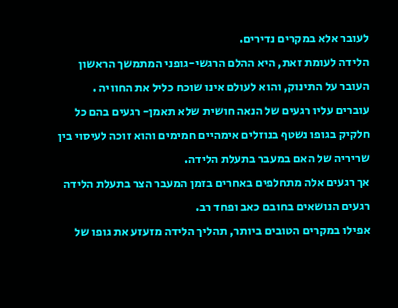לעובר אלא במקרים נדירים.
הלידה לעומת זאת, היא ההלם הרגשי-גופני המתמשך הראשון העובר על התינוק, והוא לעולם אינו שוכח כליל את החוויה .
עוברים עליו רגעים של הנאה חושית שלא תאמן- רגעים בהם כל חלקיק בגופו נשטף בנוזלים אימהיים חמימים והוא זוכה לעיסוי בין שריריה של האם במעבר בתעלת הלידה.
אך רגעים אלה מתחלפים באחרים בזמן המעבר הצר בתעלת הלידה רגעים הנושאים בחובם כאב ופחד רב.
אפילו במקרים הטובים ביותר, תהליך הלידה מזעזע את גופו של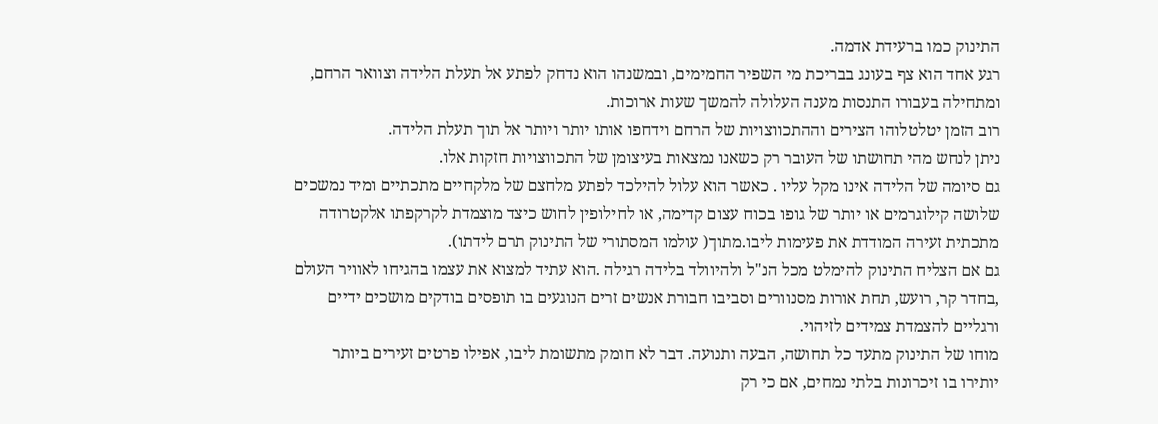התינוק כמו ברעידת אדמה.
רגע אחד הוא צף בעונג בבריכת מי השפיר החמימים, ובמשנהו הוא נדחק לפתע אל תעלת הלידה וצוואר הרחם, ומתחילה בעבורו התנסות מענה העלולה להמשך שעות ארוכות.
רוב הזמן יטלטלוהו הצירים וההתכווצויות של הרחם וידחפו אותו יותר ויותר אל תוך תעלת הלידה.
ניתן לנחש מהי תחושתו של העובר רק כשאנו נמצאות בעיצומן של התכווצויות חזקות אלו.
גם סיומה של הלידה אינו מקל עליו . כאשר הוא עלול להילכד לפתע מלחצם של מלקחיים מתכתיים ומיד נמשכים שלושה קילוגרמים או יותר של גופו בכוח עצום קדימה, או לחילופין לחוש כיצד מוצמדת לקרקפתו אלקטרודה מתכתית זעירה המודדת את פעימות ליבו.מתוך( עולמו המסתורי של התינוק תרם לידתו).
גם אם הצליח התינוק להימלט מכל הנ"ל ולהיוולד בלידה רגילה .הוא עתיד למצוא את עצמו בהגיחו לאוויר העולם ,בחדר קר, רועש, תחת אורות מסנוורים וסביבו חבורת אנשים זרים הנוגעים בו תופסים בודקים מושכים ידיים ורגליים להצמדת צמידים לזיהוי.
מוחו של התינוק מתעד כל תחושה, הבעה ותנועה. דבר לא חומק מתשומת ליבו, אפילו פרטים זעירים ביותר יותירו בו זיכרונות בלתי נמחים, אם כי רק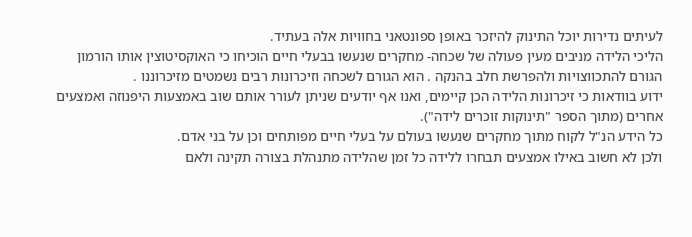לעיתים נדירות יוכל התינוק להיזכר באופן ספונטאני בחוויות אלה בעתיד.
הליכי הלידה מניבים מעין פעולה של שכחה- מחקרים שנעשו בבעלי חיים הוכיחו כי האוקסיטוצין אותו הורמון הגורם להתכווצויות ולהפרשת חלב בהנקה . הוא הגורם לשכחה וזיכרונות רבים נשמטים מזיכרוננו .
ידוע בוודאות כי זיכרונות הלידה הכן קיימים, ואנו אף יודעים שניתן לעורר אותם שוב באמצעות היפנוזה ואמצעים אחרים (מתוך הספר "תינוקות זוכרים לידה").
כל הידע הנ"ל לקוח מתוך מחקרים שנעשו בעולם על בעלי חיים מפותחים וכן על בני אדם.
ולכן לא חשוב באילו אמצעים תבחרו ללידה כל זמן שהלידה מתנהלת בצורה תקינה ולאם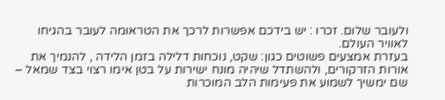ולעובר שלום. זכרו : יש בידכם אפשרות לרכך את הטראומה לעובר בהגיחו לאוויר העולם.
בעזרת אמצעים פשוטים כגון: שקט, נוכחות דלילה בזמן הלידה , להנמיך את אורות הזרקורים, ולהשתדל שיהיה מונח ישירות על בטן אימו רצוי בצד שמאל – שם ימשיך לשמוע את פעימות הלב המוכרות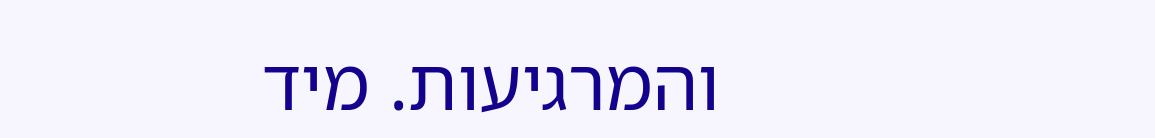והמרגיעות. מיד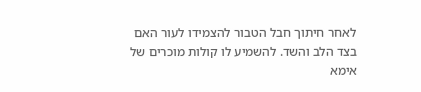לאחר חיתוך חבל הטבור להצמידו לעור האם בצד הלב והשד. להשמיע לו קולות מוכרים של אימא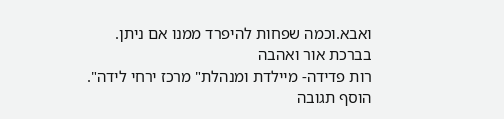ואבא.וכמה שפחות להיפרד ממנו אם ניתן.
בברכת אור ואהבה
רות פדידה- מיילדת ומנהלת" מרכז ירחי לידה".
הוסף תגובה